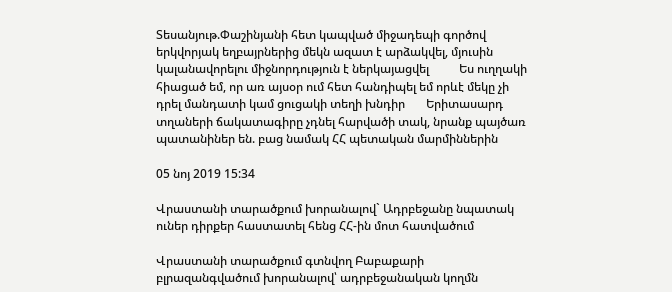Տեսանյութ.Փաշինյանի հետ կապված միջադեպի գործով երկվորյակ եղբայրներից մեկն ազատ է արձակվել, մյուսին կալանավորելու միջնորդություն է ներկայացվել          Ես ուղղակի հիացած եմ, որ առ այսօր ում հետ հանդիպել եմ որևէ մեկը չի դրել մանդատի կամ ցուցակի տեղի խնդիր       Երիտասարդ տղաների ճակատագիրը չդնել հարվածի տակ, նրանք պայծառ պատանիներ են. բաց նամակ ՀՀ պետական մարմիններին

05 նոյ 2019 15:34

Վրաստանի տարածքում խորանալով` Ադրբեջանը նպատակ ուներ դիրքեր հաստատել հենց ՀՀ-ին մոտ հատվածում

Վրաստանի տարածքում գտնվող Բաբաքարի բլրազանգվածում խորանալով՝ ադրբեջանական կողմն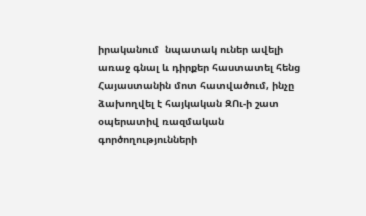իրականում  նպատակ ուներ ավելի առաջ գնալ և դիրքեր հաստատել հենց Հայաստանին մոտ հատվածում, ինչը ձախողվել է հայկական ԶՈւ-ի շատ օպերատիվ ռազմական գործողությունների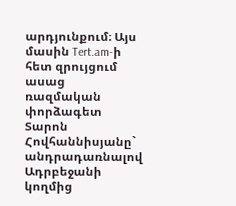արդյունքում։ Այս մասին Tert.am-ի հետ զրույցում ասաց ռազմական փորձագետ Տարոն Հովհաննիսյանը` անդրադառնալով Ադրբեջանի կողմից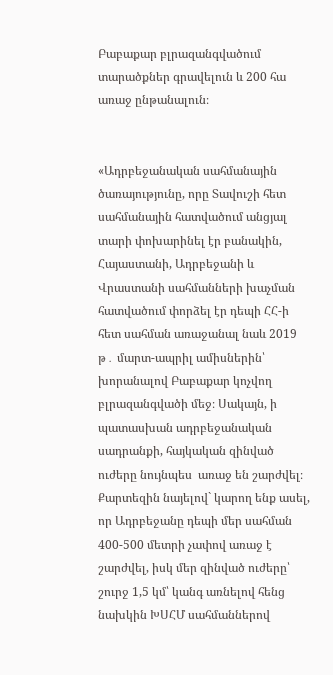Բաբաքար բլրազանգվածում տարածքներ գրավելուն և 200 հա առաջ ընթանալուն։


«Ադրբեջանական սահմանային ծառայությունը, որը Տավուշի հետ սահմանային հատվածում անցյալ տարի փոխարինել էր բանակին, Հայաստանի, Ադրբեջանի և Վրաստանի սահմանների խաչման հատվածում փորձել էր դեպի ՀՀ-ի հետ սահման առաջանալ նաև 2019 թ․ մարտ-ապրիլ ամիսներին՝ խորանալով Բաբաքար կոչվող բլրազանգվածի մեջ։ Սակայն, ի պատասխան ադրբեջանական սադրանքի, հայկական զինված ուժերը նույնպես  առաջ են շարժվել։ Քարտեզին նայելով` կարող ենք ասել, որ Ադրբեջանը դեպի մեր սահման 400-500 մետրի չափով առաջ է շարժվել, իսկ մեր զինված ուժերը՝ շուրջ 1,5 կմ՝ կանգ առնելով հենց նախկին ԽՍՀՄ սահմաններով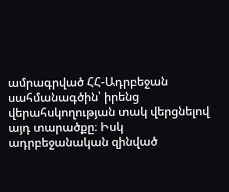ամրագրված ՀՀ-Ադրբեջան սահմանագծին՝ իրենց վերահսկողության տակ վերցնելով այդ տարածքը։ Իսկ ադրբեջանական զինված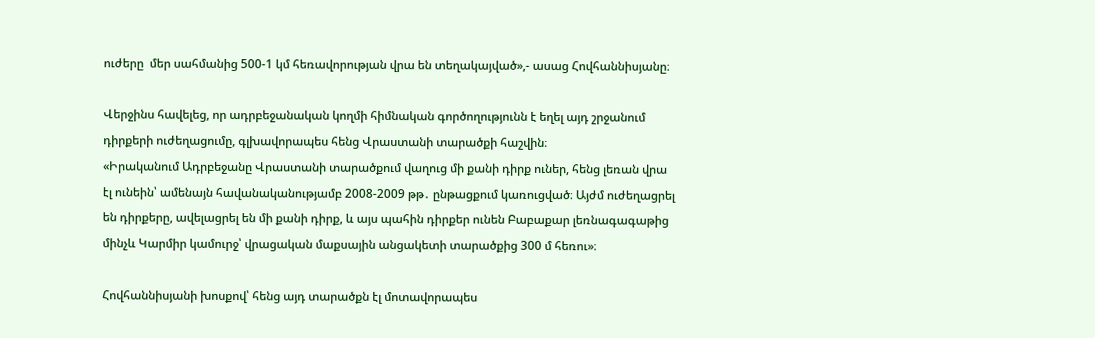ուժերը  մեր սահմանից 500-1 կմ հեռավորության վրա են տեղակայված»,- ասաց Հովհաննիսյանը։

Վերջինս հավելեց, որ ադրբեջանական կողմի հիմնական գործողությունն է եղել այդ շրջանում դիրքերի ուժեղացումը, գլխավորապես հենց Վրաստանի տարածքի հաշվին։
«Իրականում Ադրբեջանը Վրաստանի տարածքում վաղուց մի քանի դիրք ուներ, հենց լեռան վրա էլ ունեին՝ ամենայն հավանականությամբ 2008-2009 թթ․ ընթացքում կառուցված։ Այժմ ուժեղացրել են դիրքերը, ավելացրել են մի քանի դիրք, և այս պահին դիրքեր ունեն Բաբաքար լեռնագագաթից մինչև Կարմիր կամուրջ՝ վրացական մաքսային անցակետի տարածքից 300 մ հեռու»։

Հովհաննիսյանի խոսքով՝ հենց այդ տարածքն էլ մոտավորապես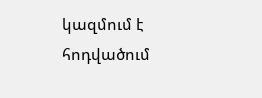կազմում է հոդվածում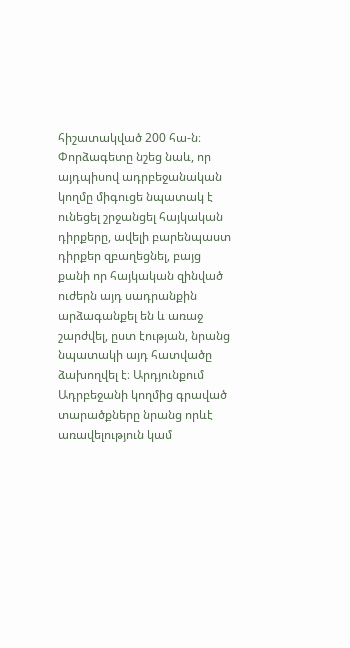հիշատակված 200 հա-ն։
Փորձագետը նշեց նաև, որ այդպիսով ադրբեջանական կողմը միգուցե նպատակ է ունեցել շրջանցել հայկական դիրքերը, ավելի բարենպաստ դիրքեր զբաղեցնել, բայց քանի որ հայկական զինված ուժերն այդ սադրանքին արձագանքել են և առաջ շարժվել, ըստ էության, նրանց նպատակի այդ հատվածը ձախողվել է։ Արդյունքում Ադրբեջանի կողմից գրաված տարածքները նրանց որևէ առավելություն կամ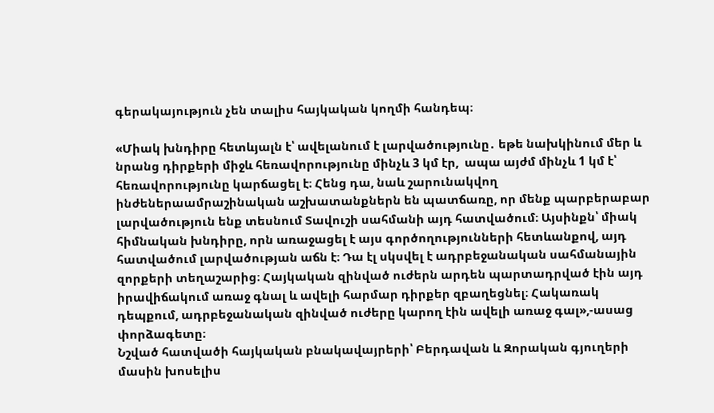գերակայություն չեն տալիս հայկական կողմի հանդեպ։

«Միակ խնդիրը հետևյալն է՝ ավելանում է լարվածությունը․ եթե նախկինում մեր և նրանց դիրքերի միջև հեռավորությունը մինչև 3 կմ էր,  ապա այժմ մինչև 1 կմ է՝  հեռավորությունը կարճացել է։ Հենց դա, նաև շարունակվող ինժեներաամրաշինական աշխատանքներն են պատճառը, որ մենք պարբերաբար լարվածություն ենք տեսնում Տավուշի սահմանի այդ հատվածում։ Այսինքն՝ միակ հիմնական խնդիրը, որն առաջացել է այս գործողությունների հետևանքով, այդ հատվածում լարվածության աճն է։ Դա էլ սկսվել է ադրբեջանական սահմանային զորքերի տեղաշարից։ Հայկական զինված ուժերն արդեն պարտադրված էին այդ իրավիճակում առաջ գնալ և ավելի հարմար դիրքեր զբաղեցնել։ Հակառակ դեպքում, ադրբեջանական զինված ուժերը կարող էին ավելի առաջ գալ»,-ասաց փորձագետը։
Նշված հատվածի հայկական բնակավայրերի՝ Բերդավան և Զորական գյուղերի մասին խոսելիս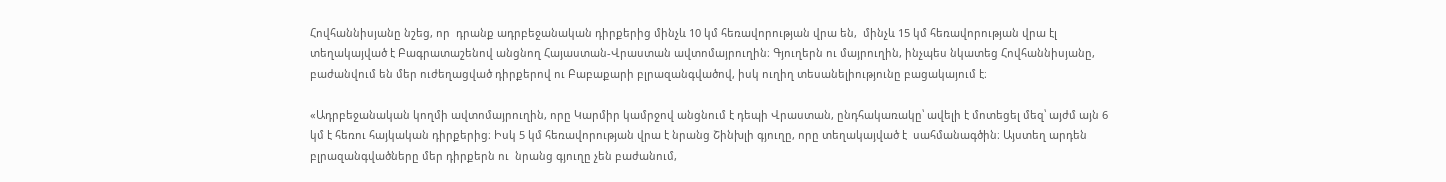Հովհաննիսյանը նշեց, որ  դրանք ադրբեջանական դիրքերից մինչև 10 կմ հեռավորության վրա են,  մինչև 15 կմ հեռավորության վրա էլ տեղակայված է Բագրատաշենով անցնող Հայաստան-Վրաստան ավտոմայրուղին։ Գյուղերն ու մայրուղին, ինչպես նկատեց Հովհաննիսյանը, բաժանվում են մեր ուժեղացված դիրքերով ու Բաբաքարի բլրազանգվածով, իսկ ուղիղ տեսանելիությունը բացակայում է։

«Ադրբեջանական կողմի ավտոմայրուղին, որը Կարմիր կամրջով անցնում է դեպի Վրաստան, ընդհակառակը՝ ավելի է մոտեցել մեզ՝ այժմ այն 6 կմ է հեռու հայկական դիրքերից։ Իսկ 5 կմ հեռավորության վրա է նրանց Շինխլի գյուղը, որը տեղակայված է  սահմանագծին։ Այստեղ արդեն բլրազանգվածները մեր դիրքերն ու  նրանց գյուղը չեն բաժանում,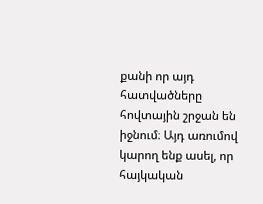քանի որ այդ հատվածները հովտային շրջան են իջնում։ Այդ առումով կարող ենք ասել, որ հայկական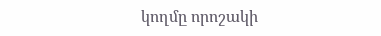կողմը որոշակի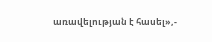առավելության է հասել»,-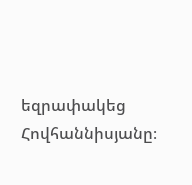եզրափակեց Հովհաննիսյանը։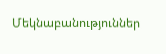Մեկնաբանություններ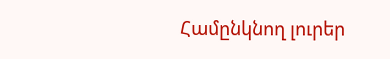Համընկնող լուրեր